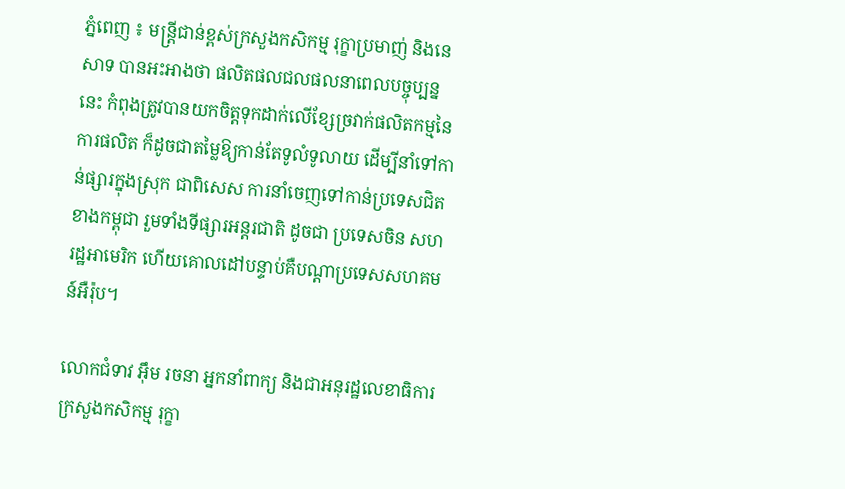ភ្នំពេញ ៖ មន្រ្តីជាន់ខ្ពស់ក្រសួងកសិកម្ម រុក្ខាប្រមាញ់ និងនេសាទ បានអះអាងថា ផលិតផលជលផលនាពេលបច្ចុប្បន្ននេះ កំពុងត្រូវបានយកចិត្តទុកដាក់លើខ្សែច្រវាក់ផលិតកម្មនៃការផលិត ក៏ដូចជាតម្លៃឱ្យកាន់តែទូលំទូលាយ ដើម្បីនាំទៅកាន់ផ្សារក្នុងស្រុក ជាពិសេស ការនាំចេញទៅកាន់ប្រទេសជិតខាងកម្ពុជា រួមទាំងទីផ្សារអន្តរជាតិ ដូចជា ប្រទេសចិន សហរដ្ឋអាមេរិក ហើយគោលដៅបន្ទាប់គឺបណ្តាប្រទេសសហគមន៍អឺរ៉ុប។

លោកជំទាវ អ៊ឹម រចនា អ្នកនាំពាក្យ និងជាអនុរដ្ឋលេខាធិការក្រសួងកសិកម្ម រុក្ខា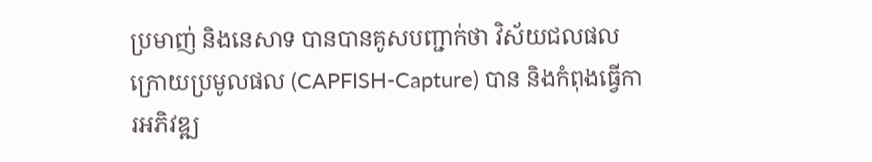ប្រមាញ់ និងនេសាទ បានបានគូសបញ្ជាក់ថា វិស័យជលផលក្រោយប្រមូលផល (CAPFISH-Capture) បាន និងកំពុងធ្វើការអភិវឌ្ឍ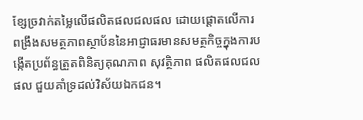ខ្សែច្រវាក់តម្លៃលើផលិតផលជលផល ដោយផ្តោតលើការពង្រឹងសមត្ថភាពស្ថាប័ននៃអាជ្ញាធរមានសមត្ថកិច្ចក្នុងការបង្កើតប្រព័ន្ធត្រួតពិនិត្យគុណភាព សុវត្ថិភាព ផលិតផលជលផល ជួយគាំទ្រដល់វិស័យឯកជន។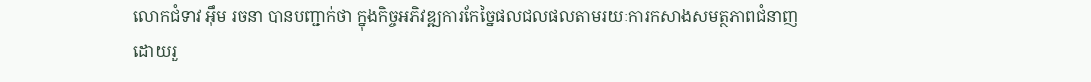លោកជំទាវ អ៊ឹម រចនា បានបញ្ជាក់ថា ក្នុងកិច្ចអភិវឌ្ឍការកែច្នៃផលជលផលតាមរយៈការកសាងសមត្ថភាពជំនាញ ដោយរួ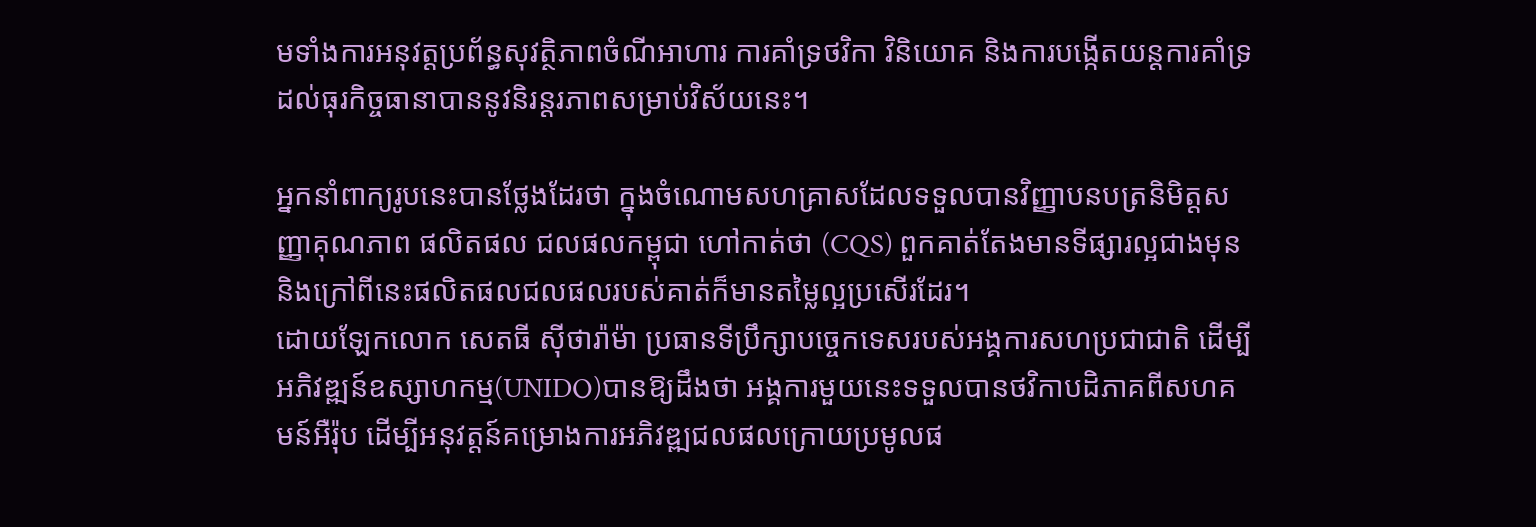មទាំងការអនុវត្តប្រព័ន្ធសុវត្ថិភាពចំណីអាហារ ការគាំទ្រថវិកា វិនិយោគ និងការបង្កើតយន្តការគាំទ្រ ដល់ធុរកិច្ចធានាបាននូវនិរន្តរភាពសម្រាប់វិស័យនេះ។

អ្នកនាំពាក្យរូបនេះបានថ្លែងដែរថា ក្នុងចំណោមសហគ្រាសដែលទទួលបានវិញ្ញាបនបត្រនិមិត្តសញ្ញាគុណភាព ផលិតផល ជលផលកម្ពុជា ហៅកាត់ថា (CQS) ពួកគាត់តែងមានទីផ្សារល្អជាងមុន និងក្រៅពីនេះផលិតផលជលផលរបស់គាត់ក៏មានតម្លៃល្អប្រសើរដែរ។
ដោយឡែកលោក សេតធី ស៊ីថារ៉ាម៉ា ប្រធានទីប្រឹក្សាបច្ចេកទេសរបស់អង្គការសហប្រជាជាតិ ដើម្បីអភិវឌ្ឍន៍ឧស្សាហកម្ម(UNIDO)បានឱ្យដឹងថា អង្គការមួយនេះទទួលបានថវិកាបដិភាគពីសហគមន៍អឺរ៉ុប ដើម្បីអនុវត្តន៍គម្រោងការអភិវឌ្ឍជលផលក្រោយប្រមូលផ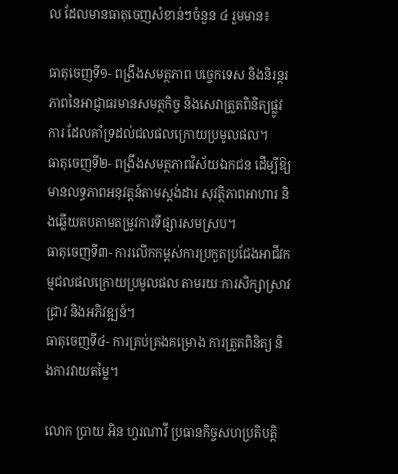ល ដែលមានធាតុចេញសំខាន់ៗចំនួន ៤ រួមមាន៖

ធាតុចេញទី១- ពង្រឹងសមត្ថភាព បច្ចេកទេស និងនិរន្តរភាពនៃអាជ្ញាធរមានសមត្ថកិច្ច និងសេវាត្រួតពិនិត្យផ្លូវការ ដែលគាំទ្រដល់ជលផលក្រោយប្រមូលផល។
ធាតុចេញទី២- ពង្រឹងសមត្ថភាពវិស័យឯកជន ដើម្បីឱ្យមានលទ្ធភាពអនុវត្តន៍តាមស្តង់ដារ សុវត្ថិភាពអាហារ និងឆ្លើយតបតាមតម្រូវការទីផ្សារសមស្រប។
ធាតុចេញទី៣- ការលើកកម្ពស់ការប្រកួតប្រជែងអាជីវកម្មជលផលក្រោយប្រមូលផល តាមរយៈការសិក្សាស្រាវជ្រាវ និងអភិវឌ្ឍន៍។
ធាតុចេញទី៤- ការគ្រប់គ្រងគម្រោង ការត្រួតពិនិត្យ និងការវាយតម្លៃ។

លោក ប្រាយ អិន ហ្វរណាវី ប្រធានកិច្ចសហប្រតិបត្តិ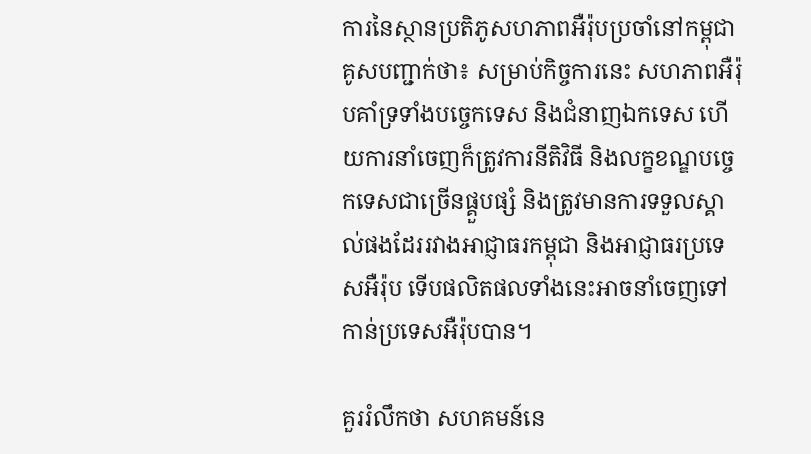ការនៃស្ថានប្រតិភូសហភាពអឺរ៉ុបប្រចាំនៅកម្ពុជាគូសបញ្ជាក់ថា៖ សម្រាប់កិច្ចការនេះ សហភាពអឺរ៉ុបគាំទ្រទាំងបច្ចេកទេស និងជំនាញឯកទេស ហើយការនាំចេញក៏ត្រូវការនីតិវិធី និងលក្ខខណ្ឌបច្ចេកទេសជាច្រើនផ្គួបផ្សំ និងត្រូវមានការទទួលស្គាល់ផងដែររវាងអាជ្ញាធរកម្ពុជា និងអាជ្ញាធរប្រទេសអឺរ៉ុប ទើបផលិតផលទាំងនេះអាចនាំចេញទៅកាន់ប្រទេសអឺរ៉ុបបាន។

គួររំលឹកថា សហគមន៍នេ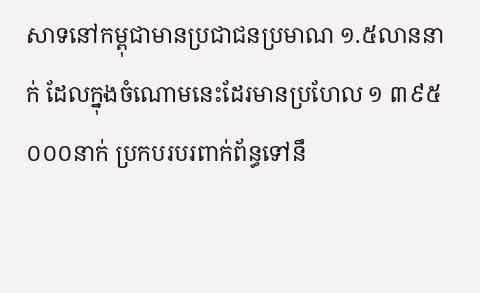សាទនៅកម្ពុជាមានប្រជាជនប្រមាណ ១.៥លាននាក់ ដែលក្នុងចំណោមនេះដែរមានប្រហែល ១ ៣៩៥ ០០០នាក់ ប្រកបរបរពាក់ព័ន្ធទៅនឹ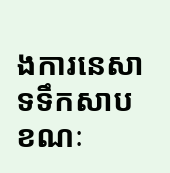ងការនេសាទទឹកសាប ខណៈ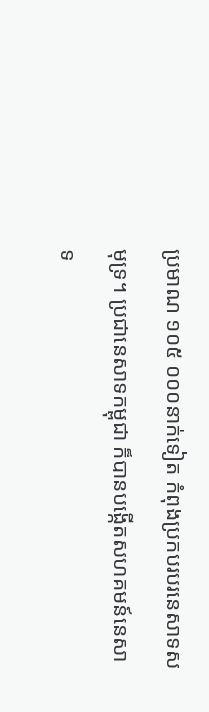ប្រមាណ ១០៥ ០០០នាក់ទៀត កំពុងប្រកបរបរនេសាទសមុទ្រ។ ប្រជានេសាទកម្ពុជា ក៏បានបង្កើតសហគមន៍នេសាទ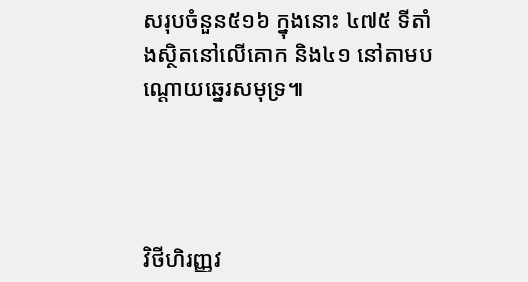សរុបចំនួន៥១៦ ក្នុងនោះ ៤៧៥ ទីតាំងស្ថិតនៅលើគោក និង៤១ នៅតាមបណ្តោយឆ្នេរសមុទ្រ៕




វិថីហិរញ្ញវ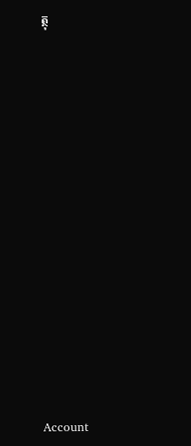ត្ថុ























Account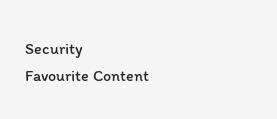Security
Favourite Content